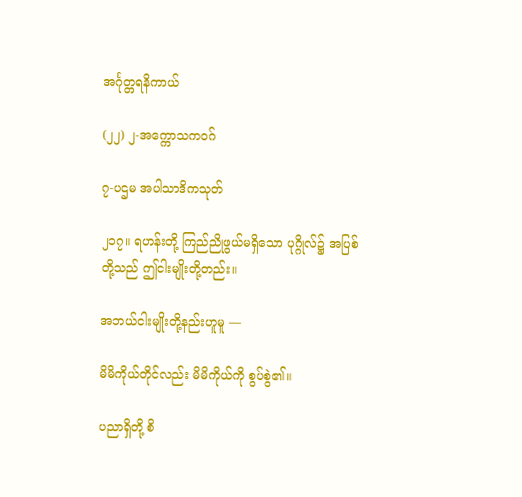အင်္ဂုတ္တရနိကာယ်

(၂၂) ၂-အက္ကောသကဝဂ်

၇-ပဌမ အပါသာဒိကသုတ်

၂၁၇။ ရဟန်းတို့ ကြည်ညိုဖွယ်မရှိသော ပုဂ္ဂိုလ်၌ အပြစ်တို့သည် ဤငါးမျိုးတို့တည်း။

အဘယ်ငါးမျိုးတို့နည်းဟူမူ —

မိမိကိုယ်တိုင်လည်း မိမိကိုယ်ကို စွပ်စွဲ၏။

ပညာရှိတို့ စိ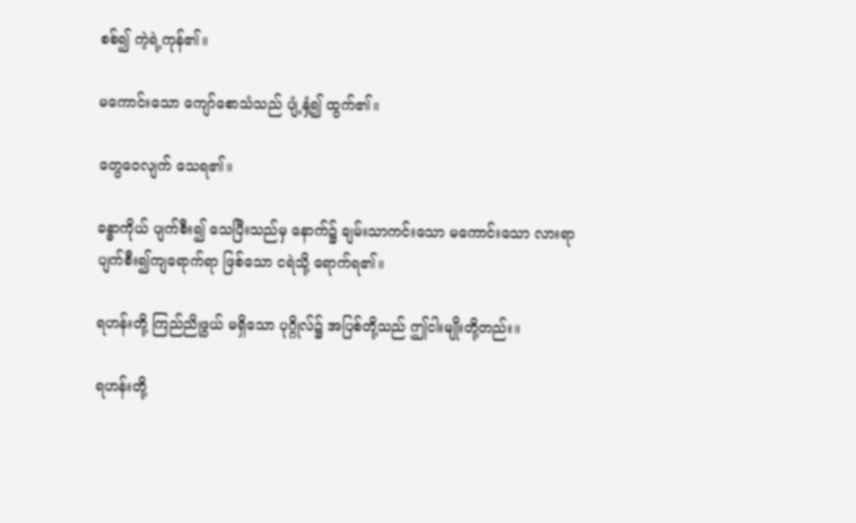စစ်၍ ကဲ့ရဲ့ကုန်၏။

မကောင်းသော ကျော်စောသံသည် ပျံ့နှံ့၍ ထွက်၏။

တွေဝေလျက် သေရ၏။

ခန္ဓာကိုယ် ပျက်စီး၍ သေပြီးသည်မှ နောက်၌ ချမ်းသာကင်းသော မကောင်းသော လားရာ ပျက်စီး၍ကျရောက်ရာ ဖြစ်သော ငရဲသို့ ရောက်ရ၏။

ရဟန်းတို့ ကြည်ညိုဖွယ် မရှိသော ပုဂ္ဂိုလ်၌ အပြစ်တို့သည် ဤငါးမျိုးတို့တည်း။

ရဟန်းတို့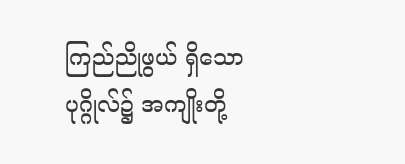ကြည်ညိုဖွယ် ရှိသော ပုဂ္ဂိုလ်၌ အကျိုးတို့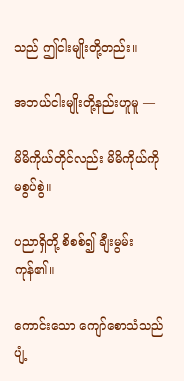သည် ဤငါးမျိုးတို့တည်း။

အဘယ်ငါးမျိုးတို့နည်းဟူမူ —

မိမိကိုယ်တိုင်လည်း မိမိကိုယ်ကို မစွပ်စွဲ။

ပညာရှိတို့ စိစစ်၍ ချီးမွမ်းကုန်၏။

ကောင်းသော ကျော်စောသံသည် ပျံ့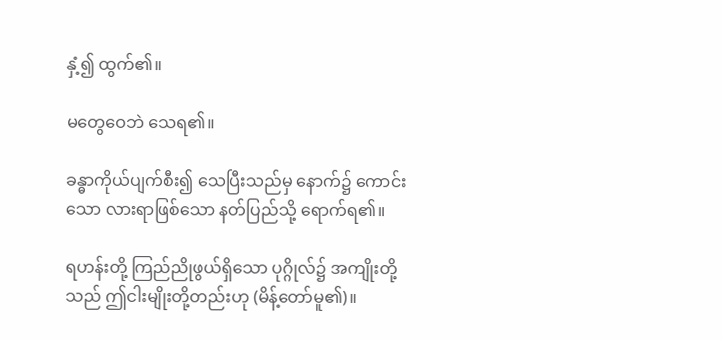နှံ့၍ ထွက်၏။

မတွေဝေဘဲ သေရ၏။

ခန္ဓာကိုယ်ပျက်စီး၍ သေပြီးသည်မှ နောက်၌ ကောင်းသော လားရာဖြစ်သော နတ်ပြည်သို့ ရောက်ရ၏။

ရဟန်းတို့ ကြည်ညိုဖွယ်ရှိသော ပုဂ္ဂိုလ်၌ အကျိုးတို့သည် ဤငါးမျိုးတို့တည်းဟု (မိန့်တော်မူ၏)။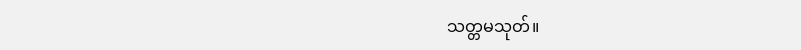သတ္တမသုတ်။